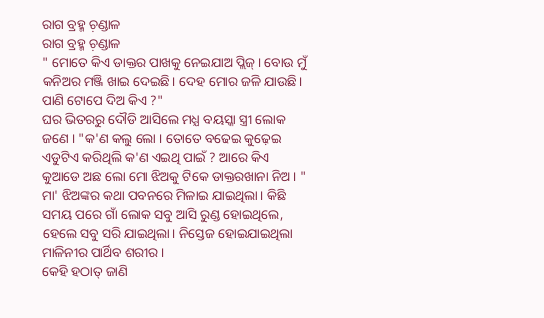ରାଗ ବ୍ରହ୍ମ ଚ଼ଣ୍ଡାଳ
ରାଗ ବ୍ରହ୍ମ ଚ଼ଣ୍ଡାଳ
" ମୋତେ କିଏ ଡାକ୍ତର ପାଖକୁ ନେଇଯାଅ ପ୍ଲିଜ୍। ବୋଉ ମୁଁ କନିଅର ମଞ୍ଜି ଖାଇ ଦେଇଛି। ଦେହ ମୋର ଜଳି ଯାଉଛି। ପାଣି ଟୋପେ ଦିଅ କିଏ ?"
ଘର ଭିତରରୁ ଦୌଡି ଆସିଲେ ମଧ୍ଯ ବୟସ୍କା ସ୍ତ୍ରୀ ଲୋକ ଜଣେ । "କ'ଣ କଲୁ ଲୋ । ତୋତେ ବଢେଇ କୁଢ଼େଇ ଏଡୁଟିଏ କରିଥିଲି କ'ଣ ଏଇଥି ପାଇଁ ? ଆରେ କିଏ କୁଆଡେ ଅଛ ଲୋ ମୋ ଝିଅକୁ ଟିକେ ଡାକ୍ତରଖାନା ନିଅ । "
ମା' ଝିଅଙ୍କର କଥା ପବନରେ ମିଳାଇ ଯାଇଥିଲା। କିଛି ସମୟ ପରେ ଗାଁ ଲୋକ ସବୁ ଆସି ରୁଣ୍ଡ ହୋଇଥିଲେ, ହେଲେ ସବୁ ସରି ଯାଇଥିଲା। ନିସ୍ତେଜ ହୋଇଯାଇଥିଲା ମାଳିନୀର ପାର୍ଥିବ ଶରୀର।
କେହି ହଠାତ୍ ଜାଣି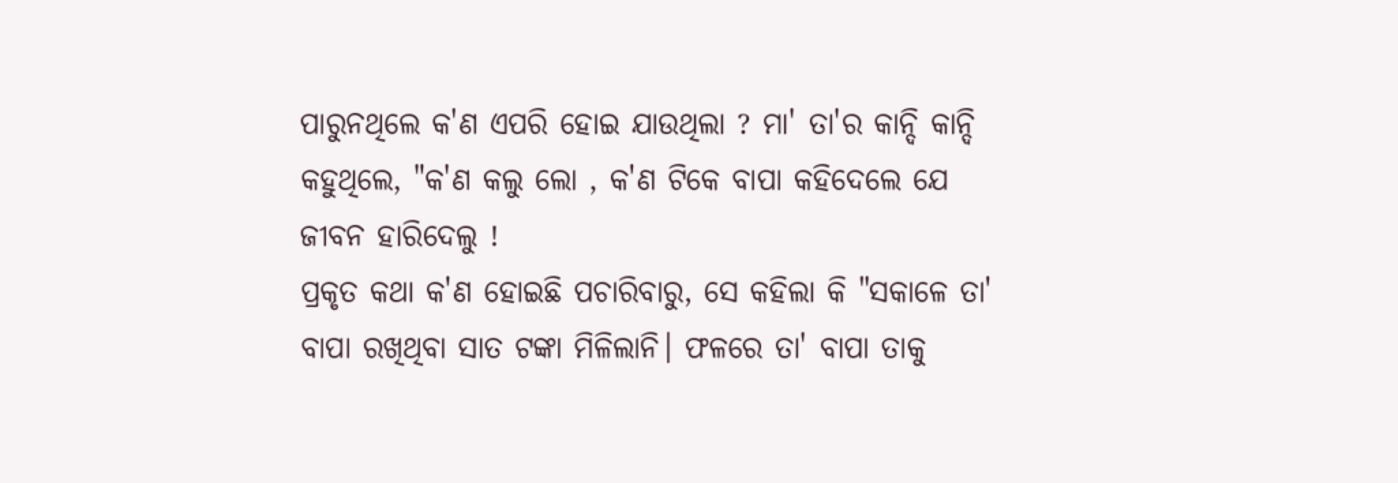ପାରୁନଥିଲେ କ'ଣ ଏପରି ହୋଇ ଯାଉଥିଲା ? ମା' ତା'ର କାନ୍ଦି କାନ୍ଦି କହୁଥିଲେ, "କ'ଣ କଲୁ ଲୋ , କ'ଣ ଟିକେ ବାପା କହିଦେଲେ ଯେ ଜୀବନ ହାରିଦେଲୁ !
ପ୍ରକୃତ କଥା କ'ଣ ହୋଇଛି ପଚାରିବାରୁ, ସେ କହିଲା କି "ସକାଳେ ତା' ବାପା ରଖିଥିବା ସାତ ଟଙ୍କା ମିଳିଲାନି। ଫଳରେ ତା' ବାପା ତାକୁ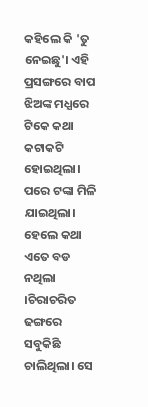କହିଲେ କି 'ତୁ ନେଇଛୁ'। ଏହି ପ୍ରସଙ୍ଗରେ ବାପ ଝିଅଙ୍କ ମଧ୍ଯରେ ଟିକେ କଥା କଟାକଟି ହୋଇଥିଲା। ପରେ ଟଙ୍କା ମିଳି ଯାଇଥିଲା। ହେଲେ କଥା ଏତେ ବଡ ନଥିଲା ।ଚିରାଚରିତ ଢଙ୍ଗରେ ସବୁକିଛି ଚାଲିଥିଲା। ସେ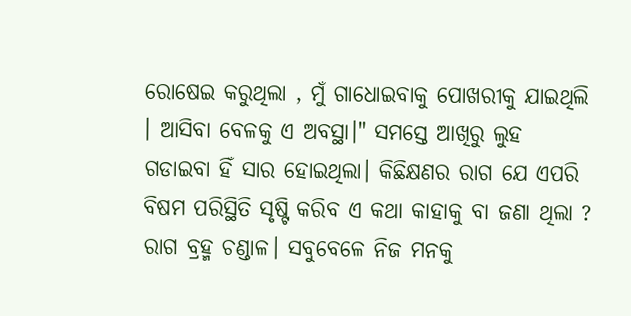ରୋଷେଇ କରୁଥିଲା , ମୁଁ ଗାଧୋଇବାକୁ ପୋଖରୀକୁ ଯାଇଥିଲି । ଆସିବା ବେଳକୁ ଏ ଅବସ୍ଥା।" ସମସ୍ତେ ଆଖିରୁ ଲୁହ ଗଡାଇବା ହିଁ ସାର ହୋଇଥିଲା। କିଛିକ୍ଷଣର ରାଗ ଯେ ଏପରି ବିଷମ ପରିସ୍ଥିତି ସୃଷ୍ଟି କରିବ ଏ କଥା କାହାକୁ ବା ଜଣା ଥିଲା ?
ରାଗ ବ୍ରହ୍ମ ଚଣ୍ଡାଳ। ସବୁବେଳେ ନିଜ ମନକୁ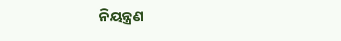ନିୟନ୍ତ୍ରଣ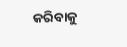କରିବାକୁ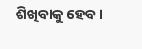ଶିଖିବାକୁ ହେବ।